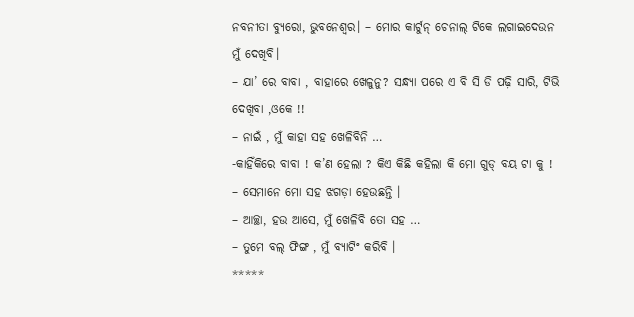ନବନୀତା ବ୍ୟୁରୋ, ଭୁବନେଶ୍ୱର। – ମୋର କାର୍ଟୁନ୍ ଚେନାଲ୍ ଟିକେ ଲଗାଇଦେଉନ ମୁଁ ଦେଖିବି।
– ଯା’ ରେ ବାବା , ବାହାରେ ଖେଳୁନୁ? ସନ୍ଧ୍ୟା ପରେ ଏ ବି ସି ଡି ପଢ଼ି ସାରି, ଟିଭି ଦେଖିବା ,ଓକେ !!
– ନାଇଁ , ମୁଁ କାହା ସହ ଖେଳିବିନି …
-କାହିଁକିରେ ବାବା ! କ’ଣ ହେଲା ? କିଏ କିଛି କହିଲା କି ମୋ ଗୁଡ୍ ବୟ ଟା କୁ !
– ସେମାନେ ମୋ ସହ ଝଗଡ଼ା ହେଉଛନ୍ତି ।
– ଆଚ୍ଛା, ହଉ ଆସେ, ମୁଁ ଖେଳିବି ତୋ ସହ …
– ତୁମେ ବଲ୍ ଫିଙ୍ଗ , ମୁଁ ବ୍ୟାଟିଂ କରିବି ।
*****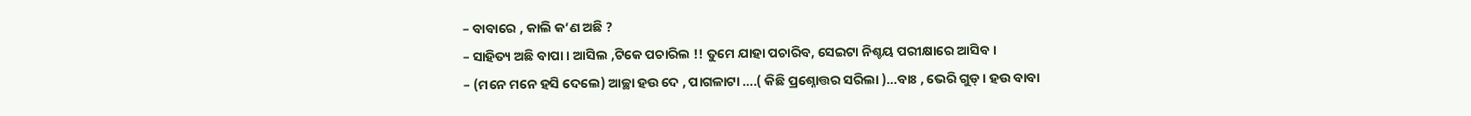– ବାବାରେ , କାଲି କ’ଣ ଅଛି ?
– ସାହିତ୍ୟ ଅଛି ବାପା । ଆସିଲ ,ଟିକେ ପଚାରିଲ !! ତୁମେ ଯାହା ପଚାରିବ, ସେଇଟା ନିଶ୍ଚୟ ପରୀକ୍ଷାରେ ଆସିବ ।
– (ମନେ ମନେ ହସି ଦେଲେ) ଆଚ୍ଛା ହଉ ଦେ , ପାଗଳାଟା ….( କିଛି ପ୍ରଶ୍ନୋତ୍ତର ସରିଲା )…ବାଃ , ଭେରି ଗୁଡ୍ । ହଉ ବାବା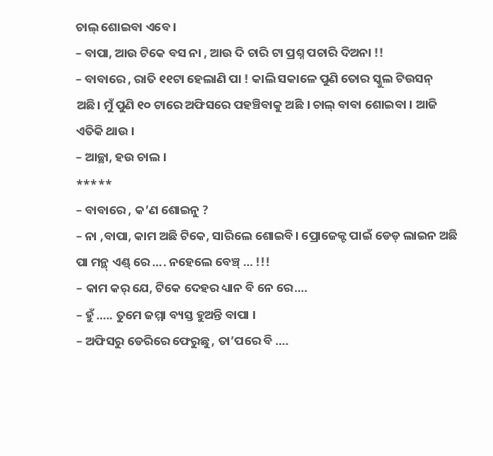ଚାଲ୍ ଶୋଇବା ଏବେ ।
– ବାପା, ଆଉ ଟିକେ ବସ ନା , ଆଉ ଦି ଚାରି ଟା ପ୍ରଶ୍ନ ପଚାରି ଦିଅନା !!
– ବାବାରେ , ରାତି ୧୧ଟା ହେଲାଣି ପା ! କାଲି ସକାଳେ ପୁଣି ତୋର ସ୍କୁଲ ଟିଉସନ୍ ଅଛି। ମୁଁ ପୁଣି ୧୦ ଟାରେ ଅଫିସରେ ପହଞ୍ଚିବାକୁ ଅଛି । ଚାଲ୍ ବାବା ଶୋଇବା । ଆଜି ଏତିକି ଥାଉ ।
– ଆଚ୍ଛା, ହଉ ଚାଲ ।
*****
– ବାବାରେ , କ’ଣ ଶୋଇନୁ ?
– ନା ,ବାପା, କାମ ଅଛି ଟିକେ, ସାରିଲେ ଶୋଇବି। ପ୍ରୋଜେକ୍ଟ ପାଇଁ ଡେଡ୍ ଲାଇନ ଅଛି ପା ମନ୍ଥ୍ ଏଣ୍ଡ୍ ରେ …. ନହେଲେ ବେଞ୍ଚ୍ … !!!
– କାମ କର୍ ଯେ, ଟିକେ ଦେହର ଧ୍ୟାନ ବି ନେ ରେ….
– ହୁଁ ….. ତୁମେ ଜମ୍ମା ବ୍ୟସ୍ତ ହୁଅନ୍ତି ବାପା ।
– ଅଫିସରୁ ଡେରିରେ ଫେରୁଛୁ, ତା’ପରେ ବି ….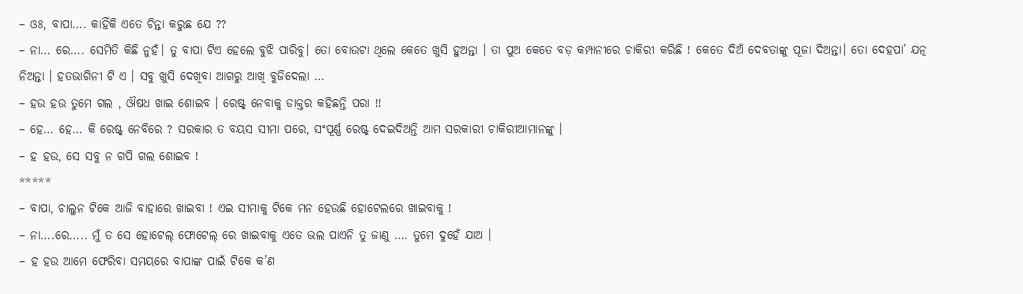– ଓଃ, ବାପା…. କାହିଁକି ଏତେ ଚିନ୍ତା କରୁଛ ଯେ ??
– ନା… ରେ…. ସେମିତି କିଛି ନୁହଁ। ତୁ ବାପା ଟିଏ ହେଲେ ବୁଝି ପାରିବୁ। ତୋ ବୋଉଟା ଥିଲେ କେତେ ଖୁସି ହୁଅନ୍ତା । ତା ପୁଅ କେତେ ବଡ଼ କମ୍ପାନୀରେ ଚାକିରୀ କରିଛି ! କେତେ ଦିଅଁ ଦେବତାଙ୍କୁ ପୂଜା ଦିଅନ୍ତା। ତୋ ଦେହପା’ ଯତ୍ନ ନିଅନ୍ତା । ହତଭାଗିନୀ ଟି ଏ । ସବୁ ଖୁସି ଦେଖିବା ଆଗରୁ ଆଖି ବୁଜିଦେଲା …
– ହଉ ହଉ ତୁମେ ଗଲ , ଔଷଧ ଖାଇ ଶୋଇବ । ରେଷ୍ଟ୍ ନେବାକୁ ଡାକ୍ତର କହିଛନ୍ତି ପରା !!
– ହେ… ହେ… କି ରେଷ୍ଟ୍ ନେବିରେ ? ସରକାର ତ ବୟସ ସୀମା ପରେ, ସଂପୂର୍ଣ୍ଣ ରେଷ୍ଟ୍ ଦେଇଦିଅନ୍ତି ଆମ ସରକାରୀ ଚାକିରୀଆମାନଙ୍କୁ ।
– ହ ହଉ, ସେ ସବୁ ନ ଗପି ଗଲ ଶୋଇବ !
*****
– ବାପା, ଚାଲୁନ ଟିକେ ଆଜି ବାହାରେ ଖାଇବା ! ଏଇ ସୀମାକୁ ଟିକେ ମନ ହେଉଛି ହୋଟେଲରେ ଖାଇବାକୁ !
– ନା….ରେ….. ମୁଁ ତ ସେ ହୋଟେଲ୍ ଫୋଟେଲ୍ ରେ ଖାଇବାକୁ ଏତେ ଭଲ ପାଏନି ତୁ ଜାଣୁ …. ତୁମେ ଦୁହେଁ ଯାଅ ।
– ହ ହଉ ଆମେ ଫେରିବା ସମୟରେ ବାପାଙ୍କ ପାଇଁ ଟିକେ କ’ଣ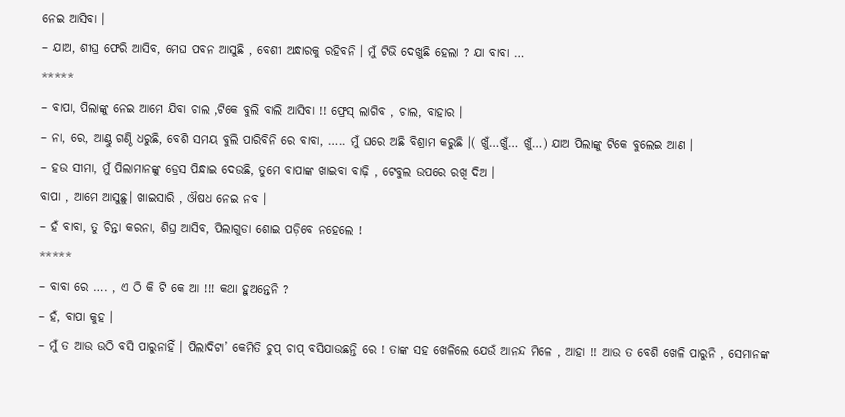ନେଇ ଆସିବା ।
– ଯାଅ, ଶୀଘ୍ର ଫେରି ଆସିବ, ମେଘ ପବନ ଆସୁଛି , ବେଶୀ ଅନ୍ଧାରକୁ ରହିବନି । ମୁଁ ଟିଭି ଦେଖୁଛି ହେଲା ? ଯା ବାବା …
*****
– ବାପା, ପିଲାଙ୍କୁ ନେଇ ଆମେ ଯିବା ଚାଲ ,ଟିକେ ବୁଲି ବାଲି ଆସିବା !! ଫ୍ରେସ୍ ଲାଗିବ , ଚାଲ, ବାହାର ।
– ନା, ରେ, ଆଣ୍ଠୁ ଗଣ୍ଠି ଧରୁଛି, ବେଶି ସମୟ ବୁଲି ପାରିବିନି ରେ ବାବା, ….. ମୁଁ ଘରେ ଅଛି ବିଶ୍ରାମ କରୁଛି ।( ଖୁଁ…ଖୁଁ… ଖୁଁ…) ଯାଅ ପିଲାଙ୍କୁ ଟିକେ ବୁଲେଇ ଆଣ ।
– ହଉ ସୀମା, ମୁଁ ପିଲାମାନଙ୍କୁ ଡ୍ରେସ ପିନ୍ଧାଇ ଦେଉଛି, ତୁମେ ବାପାଙ୍କ ଖାଇବା ବାଢ଼ି , ଟେବୁଲ ଉପରେ ରଖି ଦିଅ ।
ବାପା , ଆମେ ଆସୁଛୁ। ଖାଇସାରି , ଔଷଧ ନେଇ ନବ ।
– ହଁ ବାବା, ତୁ ଚିନ୍ତା କରନା, ଶିଘ୍ର ଆସିବ, ପିଲାଗୁଡା ଶୋଇ ପଡ଼ିବେ ନହେଲେ !
*****
– ବାବା ରେ …. , ଏ ଠି କି ଟି କେ ଆ !!! କଥା ହୁଅନ୍ତେନି ?
– ହଁ, ବାପା କୁହ ।
– ମୁଁ ତ ଆଉ ଉଠି ବସି ପାରୁନାହିଁ । ପିଲାଦିଟା’ କେମିତି ଚୁପ୍ ଚାପ୍ ବସିଯାଉଛନ୍ତି ରେ ! ତାଙ୍କ ସହ ଖେଳିଲେ ଯେଉଁ ଆନନ୍ଦ ମିଳେ , ଆହା !! ଆଉ ତ ବେଶି ଖେଳି ପାରୁନି , ସେମାନଙ୍କ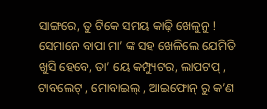ସାଙ୍ଗରେ, ତୁ ଟିକେ ସମୟ କାଢ଼ି ଖେଳୁନୁ ! ସେମାନେ ବାପା ମା’ ଙ୍କ ସହ ଖେଳିଲେ ଯେମିତି ଖୁସି ହେବେ, ତା’ ୟେ କମ୍ପ୍ୟୁଟର, ଲାପଟପ୍ , ଟାବଲେଟ୍ , ମୋବାଇଲ୍ , ଆଇଫୋନ୍ ରୁ କ’ଣ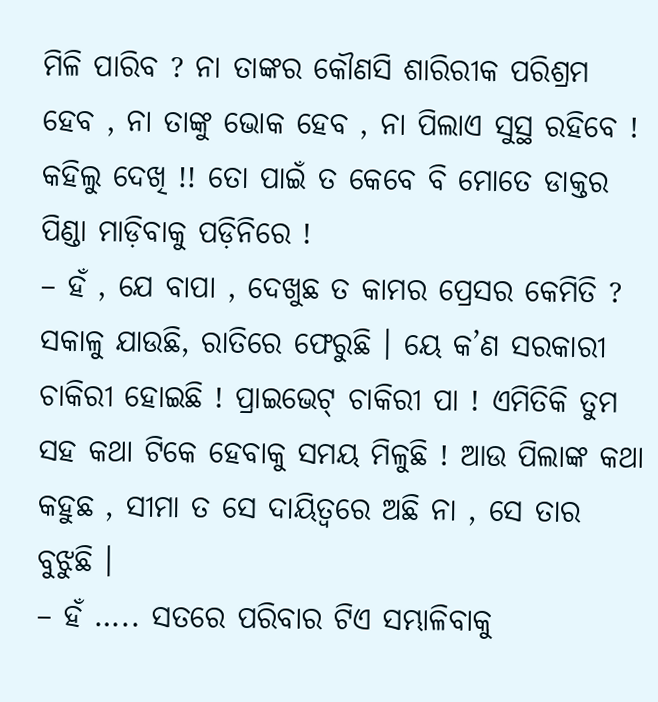ମିଳି ପାରିବ ? ନା ତାଙ୍କର କୌଣସି ଶାରିରୀକ ପରିଶ୍ରମ ହେବ , ନା ତାଙ୍କୁ ଭୋକ ହେବ , ନା ପିଲାଏ ସୁସ୍ଥ ରହିବେ ! କହିଲୁ ଦେଖି !! ତୋ ପାଇଁ ତ କେବେ ବି ମୋତେ ଡାକ୍ତର ପିଣ୍ଡା ମାଡ଼ିବାକୁ ପଡ଼ିନିରେ !
– ହଁ , ଯେ ବାପା , ଦେଖୁଛ ତ କାମର ପ୍ରେସର କେମିତି ? ସକାଳୁ ଯାଉଛି, ରାତିରେ ଫେରୁଛି । ୟେ କ’ଣ ସରକାରୀ ଚାକିରୀ ହୋଇଛି ! ପ୍ରାଇଭେଟ୍ ଚାକିରୀ ପା ! ଏମିତିକି ତୁମ ସହ କଥା ଟିକେ ହେବାକୁ ସମୟ ମିଳୁଛି ! ଆଉ ପିଲାଙ୍କ କଥା କହୁଛ , ସୀମା ତ ସେ ଦାୟିତ୍ୱରେ ଅଛି ନା , ସେ ତାର ବୁଝୁଛି ।
– ହଁ ….. ସତରେ ପରିବାର ଟିଏ ସମ୍ଭାଳିବାକୁ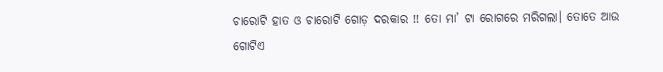ଚାରୋଟି ହାତ ଓ ଚାରୋଟି ଗୋଡ଼ ଦରକାର !! ତୋ ମା’ ଟା ରୋଗରେ ମରିଗଲା। ତୋତେ ଆଉ ଗୋଟିଏ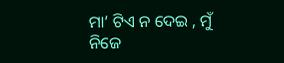ମା’ ଟିଏ ନ ଦେଇ , ମୁଁ ନିଜେ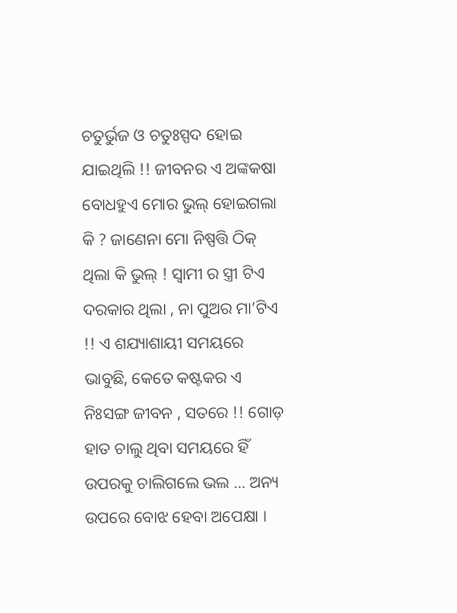ଚତୁର୍ଭୁଜ ଓ ଚତୁଃସ୍ପଦ ହୋଇ ଯାଇଥିଲି !! ଜୀବନର ଏ ଅଙ୍କକଷା ବୋଧହୁଏ ମୋର ଭୁଲ୍ ହୋଇଗଲା କି ? ଜାଣେନା ମୋ ନିଷ୍ପତ୍ତି ଠିକ୍ ଥିଲା କି ଭୁଲ୍ ! ସ୍ୱାମୀ ର ସ୍ତ୍ରୀ ଟିଏ ଦରକାର ଥିଲା , ନା ପୁଅର ମା’ଟିଏ !! ଏ ଶଯ୍ୟାଶାୟୀ ସମୟରେ ଭାବୁଛି, କେତେ କଷ୍ଟକର ଏ ନିଃସଙ୍ଗ ଜୀବନ , ସତରେ !! ଗୋଡ଼ ହାତ ଚାଲୁ ଥିବା ସମୟରେ ହିଁ ଉପରକୁ ଚାଲିଗଲେ ଭଲ … ଅନ୍ୟ ଉପରେ ବୋଝ ହେବା ଅପେକ୍ଷା ।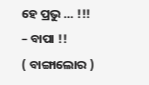ହେ ପ୍ରଭୁ … !!!
– ବାପା !!
( ବାଙ୍ଗାଲୋର )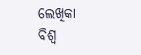ଲେଖିକା ବିଶ୍ଵ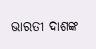ଭାରତୀ ଦାଶଙ୍କ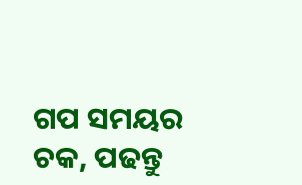ଗପ ସମୟର ଚକ, ପଢନ୍ତୁ